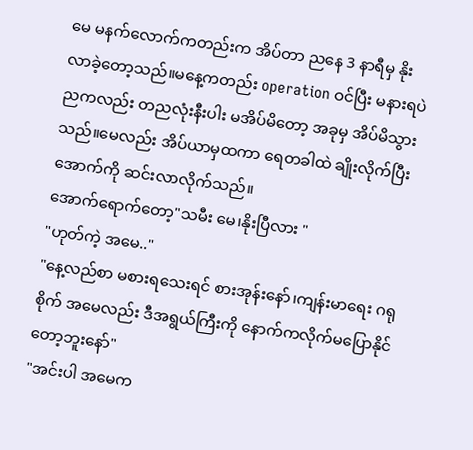မေ မနက်လောက်ကတည်းက အိပ်တာ ညနေ 3 နာရီမှ နိုးလာခဲ့တော့သည်။မနေ့ကတည်း operation ဝင်ပြီး မနားရပဲ ညကလည်း တညလုံးနီးပါး မအိပ်မိတော့ အခုမှ အိပ်မိသွားသည်။မေလည်း အိပ်ယာမှထကာ ရေတခါထဲ ချိုးလိုက်ပြီး အောက်ကို ဆင်းလာလိုက်သည်။
အောက်ရောက်တော့"သမီး မေ၊နိုးပြီလား "
"ဟုတ်ကဲ့ အမေ.."
"နေ့လည်စာ မစားရသေးရင် စားအုန်းနော်၊ကျန်းမာရေး ဂရုစိုက် အမေလည်း ဒီအရွယ်ကြီးကို နောက်ကလိုက်မပြောနိုင်တော့ဘူးနော်"
"အင်းပါ အမေက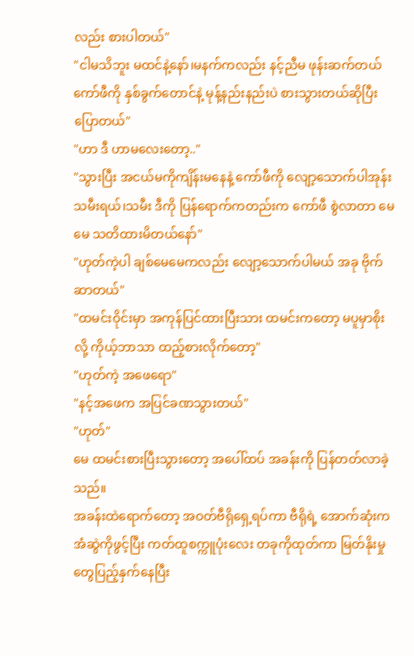လည်း စားပါတယ်"
"ငါမသိဘူး မထင်နဲ့နော်၊မနက်ကလည်း နင့်ညီမ ဖုန်းဆက်တယ် ကော်ဖီကို နှစ်ခွက်တောင်နဲ့ မုန့်နည်းနည်းပဲ စားသွားတယ်ဆိုပြီး ပြောတယ်"
"ဟာ ဒီ ဟာမလေးတော့.."
"သွားပြီး အငယ်မကိုကျိန်းမနေနဲ့ ကော်ဖီကို လျော့သောက်ပါအုန်း သမီးရယ်၊သမီး ဒီကို ပြန်ရောက်ကတည်းက ကော်ဖီ စွဲလာတာ မေမေ သတိထားမိတယ်နော်"
"ဟုတ်ကဲ့ပါ ချစ်မေမေကလည်း လျော့သောက်ပါမယ် အခု ဗိုက်ဆာတယ်"
"ထမင်းဝိုင်းမှာ အကုန်ပြင်ထားပြီးသား ထမင်းကတော့ မပူမှာစိုးလို့ ကိုယ့်ဘာသာ ထည့်စားလိုက်တော့"
"ဟုတ်ကဲ့ အဖေရော"
"နင့်အဖေက အပြင်ခဏသွားတယ်"
"ဟုတ်"
မေ ထမင်းစားပြီးသွားတော့ အပေါ်ထပ် အခန်းကို ပြန်တတ်လာခဲ့သည်။
အခန်းထဲရောက်တော့ အဝတ်ဗီရိုရှေ့ရပ်ကာ ဗီရိုရဲ့ အောက်ဆုံးက အံဆွဲကိုဖွင့်ပြီး ကတ်ထူစက္ကူပုံးလေး တခုကိုထုတ်ကာ မြတ်နိုးမှု တွေပြည့်နှက်နေပြီး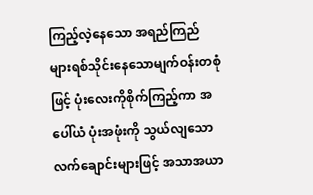ကြည့်လဲ့နေသော အရည်ကြည်များရစ်သိုင်းနေသောမျက်ဝန်းတစုံဖြင့် ပုံးလေးကိုစိုက်ကြည့်ကာ အပေါ်ယံ ပုံးအဖုံးကို သွယ်လျသော လက်ချောင်းများဖြင့် အသာအယာ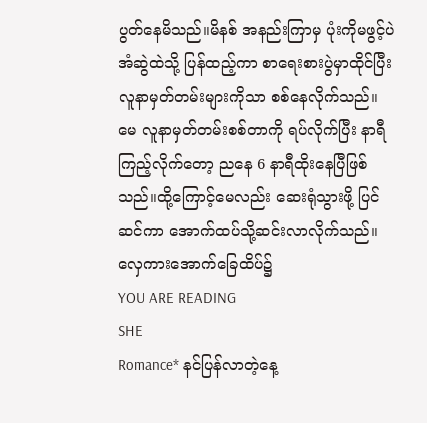ပွတ်နေမိသည်။မိနစ် အနည်းကြာမှ ပုံးကိုမဖွင့်ပဲ အံဆွဲထဲသို့ ပြန်ထည့်ကာ စာရေးစားပွဲမှာထိုင်ပြီး လူနာမှတ်တမ်းများကိုသာ စစ်နေလိုက်သည်။မေ လူနာမှတ်တမ်းစစ်တာကို ရပ်လိုက်ပြီး နာရီကြည့်လိုက်တော့ ညနေ 6 နာရီထိုးနေပြီဖြစ်သည်။ထို့ကြောင့်မေလည်း ဆေးရုံသွားဖို့ ပြင်ဆင်ကာ အောက်ထပ်သို့ဆင်းလာလိုက်သည်။
လှေကားအောက်ခြေထိပ်၌
YOU ARE READING
SHE
Romance* နင်ပြန်လာတဲ့နေ့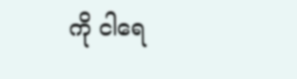ကို ငါရေ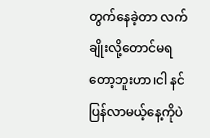တွက်နေခဲ့တာ လက်ချိုးလို့တောင်မရတော့ဘူးဟာ၊ငါ နင်ပြန်လာမယ့်နေ့ကိုပဲ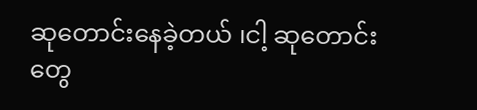ဆုတောင်းနေခဲ့တယ် ၊ငါ့ ဆုတောင်းတွေ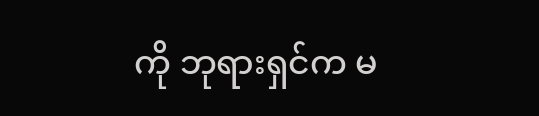ကို ဘုရားရှင်က မ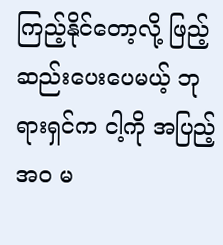ကြည့်နိုင်တော့လို့ ဖြည့်ဆည်းပေးပေမယ့် ဘုရားရှင်က ငါ့ကို အပြည့်အဝ မ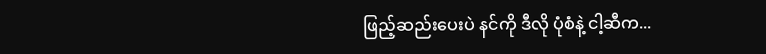ဖြည့်ဆည်းပေးပဲ နင်ကို ဒီလို ပုံစံနဲ့ ငါ့ဆီက...